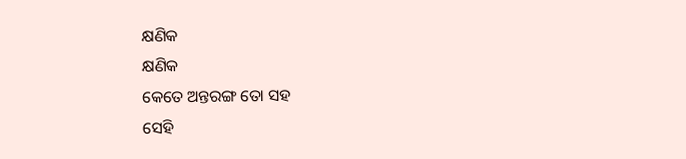କ୍ଷଣିକ
କ୍ଷଣିକ
କେତେ ଅନ୍ତରଙ୍ଗ ତୋ ସହ
ସେହି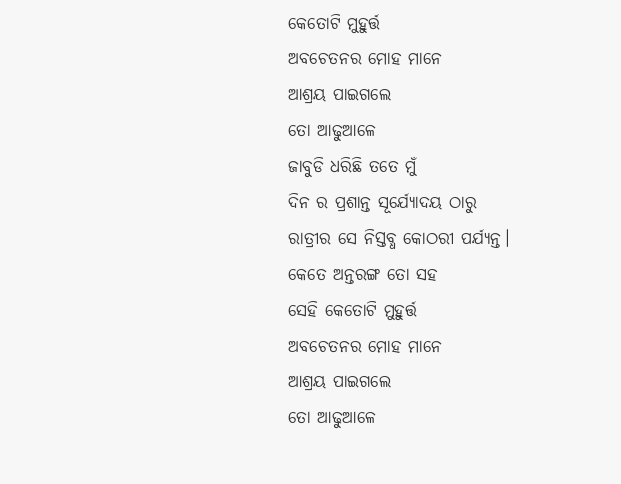କେତୋଟି ମୁହୁର୍ତ୍ତ
ଅବଚେତନର ମୋହ ମାନେ
ଆଶ୍ରୟ ପାଇଗଲେ
ତୋ ଆଢୁଆଳେ
ଜାବୁଡି ଧରିଛି ତତେ ମୁଁ
ଦିନ ର ପ୍ରଶାନ୍ତ ସୂର୍ଯ୍ୟୋଦୟ ଠାରୁ
ରାତ୍ରୀର ସେ ନିସ୍ତବ୍ଧ କୋଠରୀ ପର୍ଯ୍ୟନ୍ତ।
କେତେ ଅନ୍ତରଙ୍ଗ ତୋ ସହ
ସେହି କେତୋଟି ମୁହୁର୍ତ୍ତ
ଅବଚେତନର ମୋହ ମାନେ
ଆଶ୍ରୟ ପାଇଗଲେ
ତୋ ଆଢୁଆଳେ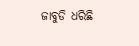ଜାବୁଡି ଧରିଛି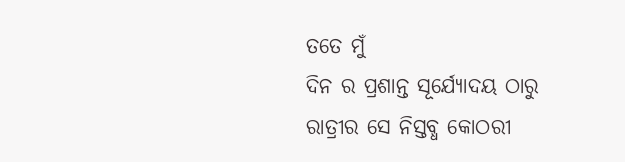ତତେ ମୁଁ
ଦିନ ର ପ୍ରଶାନ୍ତ ସୂର୍ଯ୍ୟୋଦୟ ଠାରୁ
ରାତ୍ରୀର ସେ ନିସ୍ତବ୍ଧ କୋଠରୀ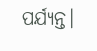ପର୍ଯ୍ୟନ୍ତ।